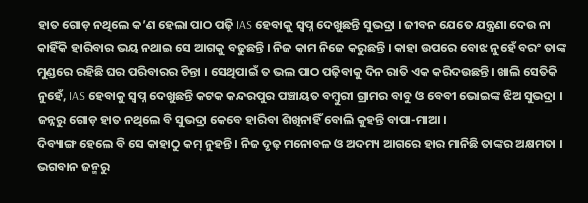ହାତ ଗୋଡ଼ ନଥିଲେ କ’ଣ ହେଲା ପାଠ ପଢ଼ି IAS ହେବାକୁ ସ୍ୱପ୍ନ ଦେଖୁଛନ୍ତି ସୁଭଦ୍ରା । ଜୀବନ ଯେତେ ଯନ୍ତ୍ରଣା ଦେଉ ନା କାହିଁକି ହାରିବାର ଭୟ ନଥାଇ ସେ ଆଗକୁ ବଢୁଛନ୍ତି । ନିଜ କାମ ନିଜେ କରୁଛନ୍ତି । କାହା ଉପରେ ବୋଝ ନୁହେଁ ବରଂ ତାଙ୍କ ମୁଣ୍ଡରେ ରହିଛି ଘର ପରିବାରର ଚିନ୍ତା । ସେଥିପାଇଁ ତ ଭଲ ପାଠ ପଢ଼ିବାକୁ ଦିନ ରାତି ଏକ କରିଦଉଛନ୍ତି। ଖାଲି ସେତିକି ନୁହେଁ, IAS ହେବାକୁ ସ୍ୱପ୍ନ ଦେଖୁଛନ୍ତି କଟକ କନ୍ଦରପୁର ପଞ୍ଚାୟତ ବମ୍ବୁରୀ ଗ୍ରାମର ବାବୁ ଓ ବେବୀ ଭୋଇଙ୍କ ଝିଅ ସୁଭଦ୍ରା । ଜନ୍ନରୁ ଗୋଡ଼ ହାତ ନଥିଲେ ବି ସୁଭଦ୍ରା କେବେ ହାରିବା ଶିଖିନାହିଁ ବୋଲି କୁହନ୍ତି ବାପା-ମାଆ ।
ଦିବ୍ୟାଙ୍ଗ ହେଲେ ବି ସେ କାହାଠୁ କମ୍ ନୁହନ୍ତି । ନିଜ ଦୃଢ଼ ମନୋବଳ ଓ ଅଦମ୍ୟ ଆଗରେ ହାର ମାନିଛି ତାଙ୍କର ଅକ୍ଷମତା । ଭଗବାନ ଜନ୍ମରୁ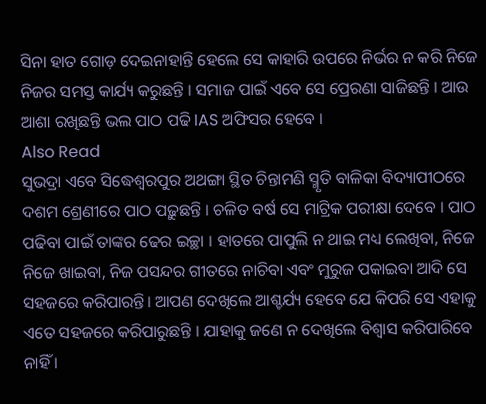ସିନା ହାତ ଗୋଡ଼ ଦେଇନାହାନ୍ତି ହେଲେ ସେ କାହାରି ଉପରେ ନିର୍ଭର ନ କରି ନିଜେ ନିଜର ସମସ୍ତ କାର୍ଯ୍ୟ କରୁଛନ୍ତି । ସମାଜ ପାଇଁ ଏବେ ସେ ପ୍ରେରଣା ସାଜିଛନ୍ତି । ଆଉ ଆଶା ରଖିଛନ୍ତି ଭଲ ପାଠ ପଢି IAS ଅଫିସର ହେବେ ।
Also Read
ସୁଭଦ୍ରା ଏବେ ସିଦ୍ଧେଶ୍ୱରପୁର ଅଥଙ୍ଗା ସ୍ଥିତ ଚିନ୍ତାମଣି ସ୍ମୃତି ବାଳିକା ବିଦ୍ୟାପୀଠରେ ଦଶମ ଶ୍ରେଣୀରେ ପାଠ ପଢ଼ୁଛନ୍ତି । ଚଳିତ ବର୍ଷ ସେ ମାଟ୍ରିକ ପରୀକ୍ଷା ଦେବେ । ପାଠ ପଢିବା ପାଇଁ ତାଙ୍କର ଢେର ଇଚ୍ଛା । ହାତରେ ପାପୁଲି ନ ଥାଇ ମଧ୍ୟ ଲେଖିବା, ନିଜେ ନିଜେ ଖାଇବା, ନିଜ ପସନ୍ଦର ଗୀତରେ ନାଚିବା ଏବଂ ମୁରୁଜ ପକାଇବା ଆଦି ସେ ସହଜରେ କରିପାରନ୍ତି। ଆପଣ ଦେଖିଲେ ଆଶ୍ଚର୍ଯ୍ୟ ହେବେ ଯେ କିପରି ସେ ଏହାକୁ ଏତେ ସହଜରେ କରିପାରୁଛନ୍ତି । ଯାହାକୁ ଜଣେ ନ ଦେଖିଲେ ବିଶ୍ୱାସ କରିପାରିବେ ନାହିଁ ।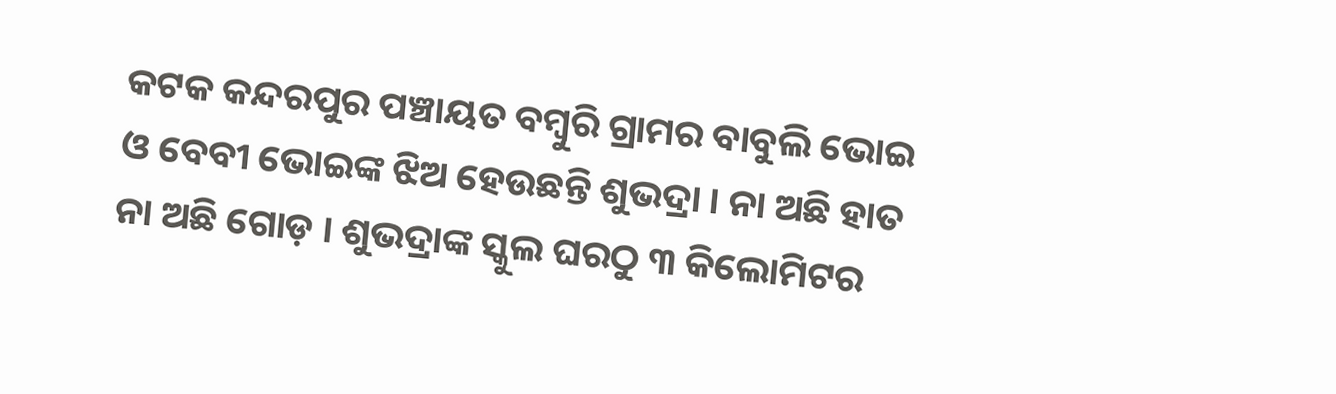କଟକ କନ୍ଦରପୁର ପଞ୍ଚାୟତ ବମ୍ବୁରି ଗ୍ରାମର ବାବୁଲି ଭୋଇ ଓ ବେବୀ ଭୋଇଙ୍କ ଝିଅ ହେଉଛନ୍ତି ଶୁଭଦ୍ରା । ନା ଅଛି ହାତ ନା ଅଛି ଗୋଡ଼ । ଶୁଭଦ୍ରାଙ୍କ ସ୍କୁଲ ଘରଠୁ ୩ କିଲୋମିଟର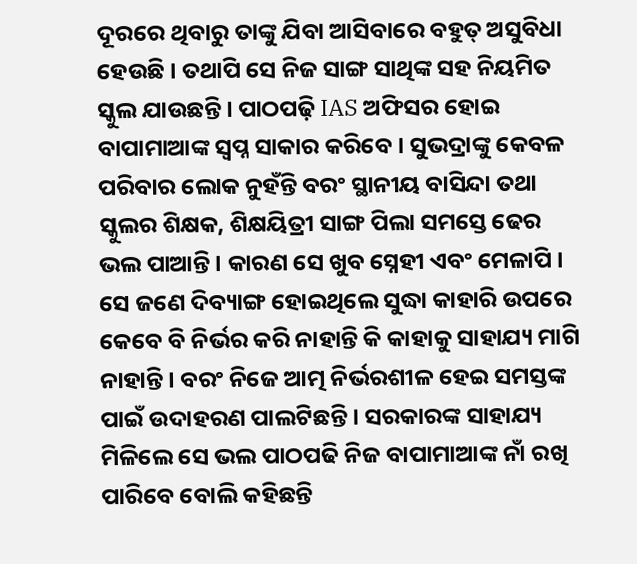ଦୂରରେ ଥିବାରୁ ତାଙ୍କୁ ଯିବା ଆସିବାରେ ବହୁତ୍ ଅସୁବିଧା ହେଉଛି । ତଥାପି ସେ ନିଜ ସାଙ୍ଗ ସାଥିଙ୍କ ସହ ନିୟମିତ ସ୍କୁଲ ଯାଉଛନ୍ତି । ପାଠପଢ଼ି IAS ଅଫିସର ହୋଇ ବାପାମାଆଙ୍କ ସ୍ବପ୍ନ ସାକାର କରିବେ । ସୁଭଦ୍ରାଙ୍କୁ କେବଳ ପରିବାର ଲୋକ ନୁହଁନ୍ତି ବରଂ ସ୍ଥାନୀୟ ବାସିନ୍ଦା ତଥା ସ୍କୁଲର ଶିକ୍ଷକ, ଶିକ୍ଷୟିତ୍ରୀ ସାଙ୍ଗ ପିଲା ସମସ୍ତେ ଢେର ଭଲ ପାଆନ୍ତି । କାରଣ ସେ ଖୁବ ସ୍ନେହୀ ଏବଂ ମେଳାପି । ସେ ଜଣେ ଦିବ୍ୟାଙ୍ଗ ହୋଇଥିଲେ ସୁଦ୍ଧା କାହାରି ଉପରେ କେବେ ବି ନିର୍ଭର କରି ନାହାନ୍ତି କି କାହାକୁ ସାହାଯ୍ୟ ମାଗି ନାହାନ୍ତି । ବରଂ ନିଜେ ଆତ୍ମ ନିର୍ଭରଶୀଳ ହେଇ ସମସ୍ତଙ୍କ ପାଇଁ ଉଦାହରଣ ପାଲଟିଛନ୍ତି । ସରକାରଙ୍କ ସାହାଯ୍ୟ ମିଳିଲେ ସେ ଭଲ ପାଠପଢି ନିଜ ବାପାମାଆଙ୍କ ନାଁ ରଖି ପାରିବେ ବୋଲି କହିଛନ୍ତି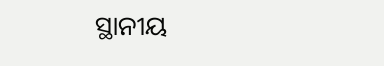ସ୍ଥାନୀୟ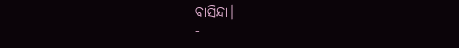ବାସିନ୍ଦା।
-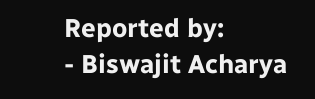Reported by:
- Biswajit Acharya